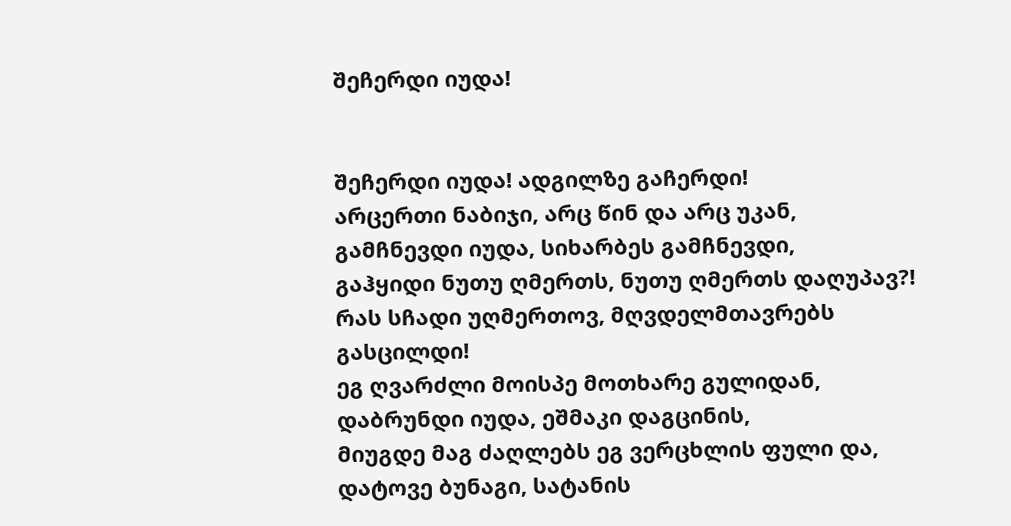შეჩერდი იუდა!


შეჩერდი იუდა! ადგილზე გაჩერდი!
არცერთი ნაბიჯი, არც წინ და არც უკან,
გამჩნევდი იუდა, სიხარბეს გამჩნევდი,
გაჰყიდი ნუთუ ღმერთს, ნუთუ ღმერთს დაღუპავ?!
რას სჩადი უღმერთოვ, მღვდელმთავრებს გასცილდი!
ეგ ღვარძლი მოისპე მოთხარე გულიდან,
დაბრუნდი იუდა, ეშმაკი დაგცინის,
მიუგდე მაგ ძაღლებს ეგ ვერცხლის ფული და,
დატოვე ბუნაგი, სატანის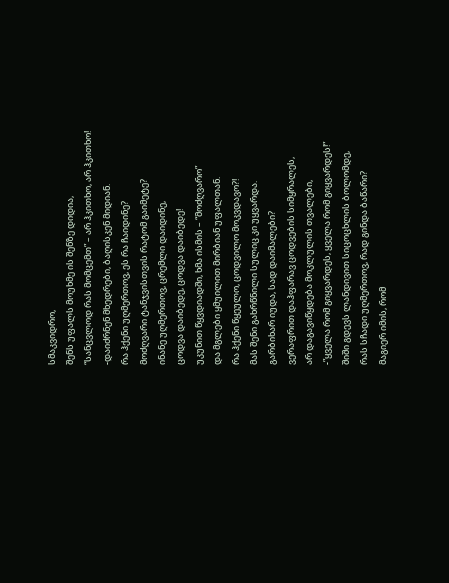სმაკვიდრო,
შენს უფალს მოუხმე ის შენზე დიდია,
“სანცვლოდ რას მომცემთ” – არ ჰკითხო, არ ჰკითხო!
-დაიძრნენ მხედრები, ბაღისკენ მიდიან.
რა ჰქენი უღმერთოვ, ეს რა ჩაიდინე?
მოძღვარი ტანჯვისთვის რატომ გაიმეტე?
ინანე უღმერთოვ, ცრემლი დაიდინე,
ცოდვა დაიბედე, ცოდვა დაიბედე!
უკუნით წყვდიადში, ხმა ისმის – “მოძღვარო”
და მგლები ყმუილით მირბიან უფალთან.
რა ჰქენი წყეულო, ცოდვილო მოკვდავო?!
მას შენი გახრწნილი სულიც კი უყვარდა.
გარბიხარ იუდა, სად დაიმალები?
ვერაფრით დაჰფარავ ცოდვების სიმყრალეს,
არ დაგავიწყდება მოკლულის თვალები,
-”ყველა რომ გიყვარდეს, ყველა რომ გიყვარდეს!”
შიში გდევს ლანდივით სიცოცხლის ბოლომდე,
რას სჩადი უღმერთოვ, რად გინდა ბაწარი?
მაგიერ იმის, რომ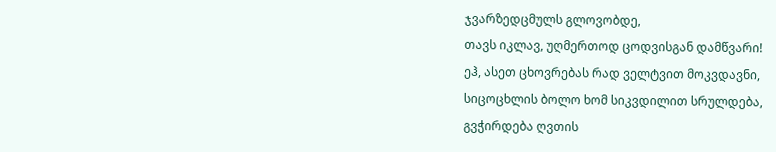ჯვარზედცმულს გლოვობდე,
თავს იკლავ, უღმერთოდ ცოდვისგან დამწვარი!
ეჰ, ასეთ ცხოვრებას რად ველტვით მოკვდავნი,
სიცოცხლის ბოლო ხომ სიკვდილით სრულდება,
გვჭირდება ღვთის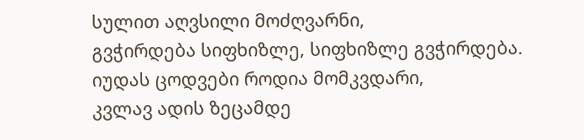სულით აღვსილი მოძღვარნი,
გვჭირდება სიფხიზლე, სიფხიზლე გვჭირდება.
იუდას ცოდვები როდია მომკვდარი,
კვლავ ადის ზეცამდე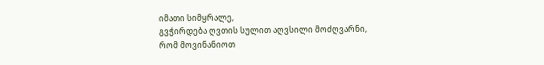იმათი სიმყრალე,
გვჭირდება ღვთის სულით აღვსილი მოძღვარნი,
რომ მოვინანიოთ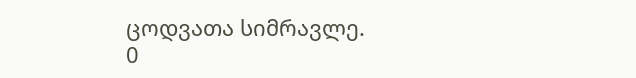ცოდვათა სიმრავლე.
0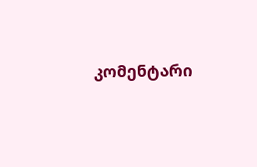კომენტარი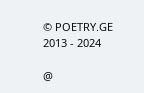© POETRY.GE 2013 - 2024

@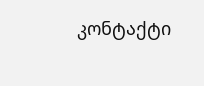კონტაქტი